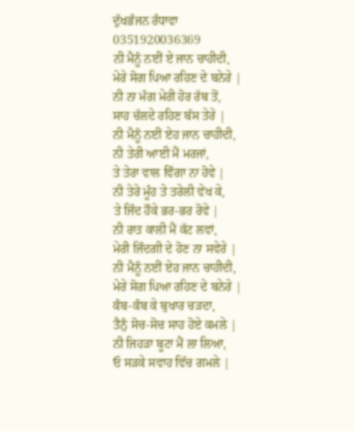ਦੁੱਖਭੰਜਨ ਰੰਧਾਵਾ
0351920036369
ਨੀ ਮੈਨੂੰ ਨਈਂ ਏ ਜਾਨ ਚਾਹੀਦੀ,
ਮੇਰੇ ਸੋਗ ਪਿਆ ਰਹਿਣ ਦੇ ਬਨੇਰੇ |
ਨੀ ਨਾ ਮੰਗ ਮੇਰੀ ਹੋਰ ਰੱਬ ਤੋਂ,
ਸਾਹ ਚੱਲਦੇ ਰਹਿਣ ਬੱਸ ਤੇਰੇ |
ਨੀ ਮੈਨੂੰ ਨਈਂ ਏਹ ਜਾਨ ਚਾਹੀਦੀ,
ਨੀ ਤੇਰੀ ਆਈ ਮੈਂ ਮਰਜਾਂ,
ਤੇ ਤੇਰਾ ਵਾਲ ਵਿੰਗਾ ਨਾ ਹੋਵੇ |
ਨੀ ਤੇਰੇ ਮੂੰਹ ਤੇ ਤਰੇਲੀ ਵੇਖ ਕੇ,
ਤੇ ਜਿੰਦ ਹੌਕੇ ਭਰ-ਭਰ ਰੋਵੇ |
ਨੀ ਰਾਤ ਕਾਲੀ ਮੈਂ ਕੱਟ ਲਵਾਂ,
ਮੇਰੀ ਜਿੰਦਗੀ ਦੇ ਹੋਣ ਨਾ ਸਵੇਰੇ |
ਨੀ ਮੈਨੂੰ ਨਈਂ ਏਹ ਜਾਨ ਚਾਹੀਦੀ,
ਮੇਰੇ ਸੋਗ ਪਿਆ ਰਹਿਣ ਦੇ ਬਨੇਰੇ |
ਕੰਬ-ਕੰਬ ਕੇ ਬੁਖਾਰ ਚੜਦਾ,
ਤੈਨੁੰ ਸੋਚ-ਸੋਚ ਸਾਹ ਹੋਏ ਕਮਲੇ |
ਨੀ ਜਿਹੜਾ ਬੂਟਾ ਮੈਂ ਲਾ ਲਿਆ,
ਓ ਸੜਕੇ ਸਵਾਹ ਵਿੱਚ ਗਮਲੇ |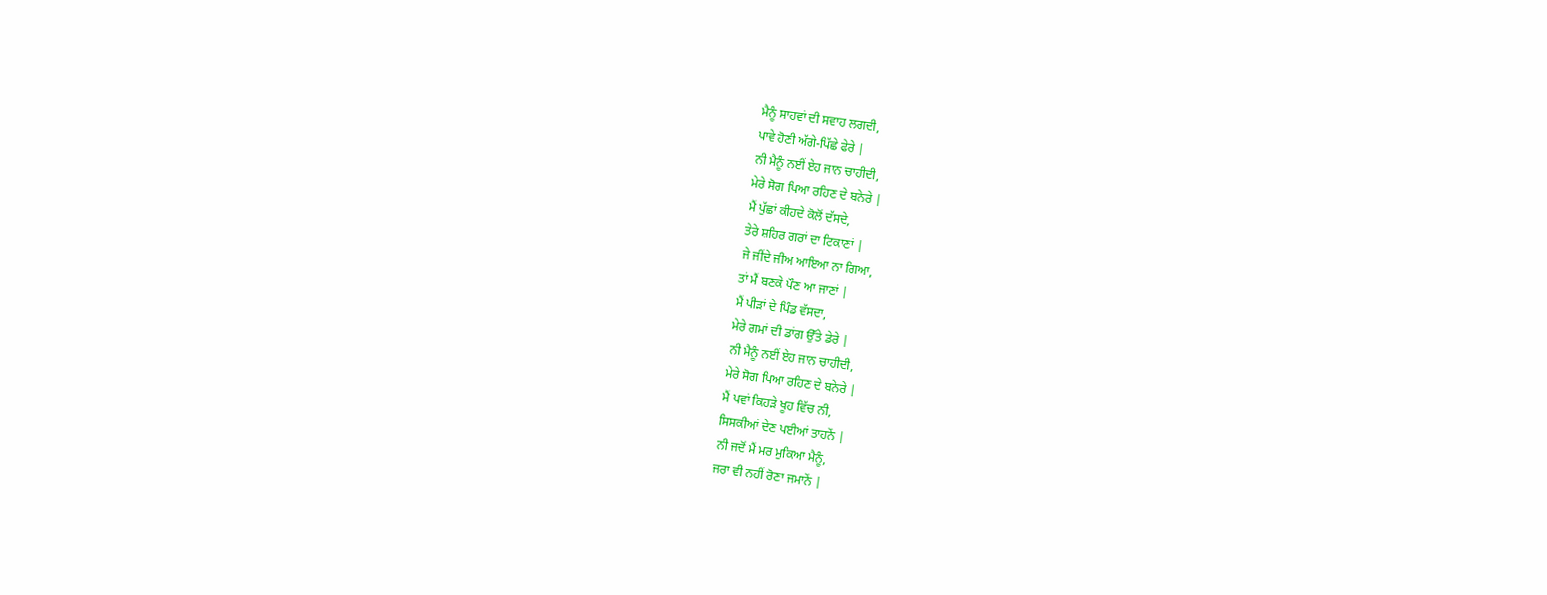ਮੈਨੂੰ ਸਾਹਵਾਂ ਦੀ ਸਵਾਹ ਲਗਦੀ,
ਪਾਵੇ ਹੋਣੀ ਅੱਗੇ-ਪਿੱਛੇ ਫੇਰੇ |
ਨੀ ਮੈਨੂੰ ਨਈਂ ਏਹ ਜਾਨ ਚਾਹੀਦੀ,
ਮੇਰੇ ਸੋਗ ਪਿਆ ਰਹਿਣ ਦੇ ਬਨੇਰੇ |
ਮੈਂ ਪੁੱਛਾਂ ਕੀਹਦੇ ਕੋਲੋਂ ਦੱਸਦੇ,
ਤੇਰੇ ਸ਼ਹਿਰ ਗਰਾਂ ਦਾ ਟਿਕਾਣਾਂ |
ਜੇ ਜੀਂਦੇ ਜੀਅ ਆਇਆ ਨਾ ਗਿਆ,
ਤਾਂ ਮੈਂ ਬਣਕੇ ਪੌਣ ਆ ਜਾਣਾਂ |
ਮੈਂ ਪੀੜਾਂ ਦੇ ਪਿੰਡ ਵੱਸਦਾ,
ਮੇਰੇ ਗਮਾਂ ਦੀ ਡਾਂਗ ਉੱਤੇ ਡੇਰੇ |
ਨੀ ਮੈਨੂੰ ਨਈਂ ਏਹ ਜਾਨ ਚਾਹੀਦੀ,
ਮੇਰੇ ਸੋਗ ਪਿਆ ਰਹਿਣ ਦੇ ਬਨੇਰੇ |
ਮੈਂ ਪਵਾਂ ਕਿਹੜੇ ਖੂਹ ਵਿੱਚ ਨੀ,
ਸਿਸਕੀਆਂ ਦੇਣ ਪਈਆਂ ਤਾਹਨੇਂ |
ਨੀ ਜਦੋਂ ਮੈਂ ਮਰ ਮੁਕਿਆ ਮੈਨੂੰ,
ਜਰਾ ਵੀ ਨਹੀਂ ਰੋਣਾ ਜਮਾਨੇਂ |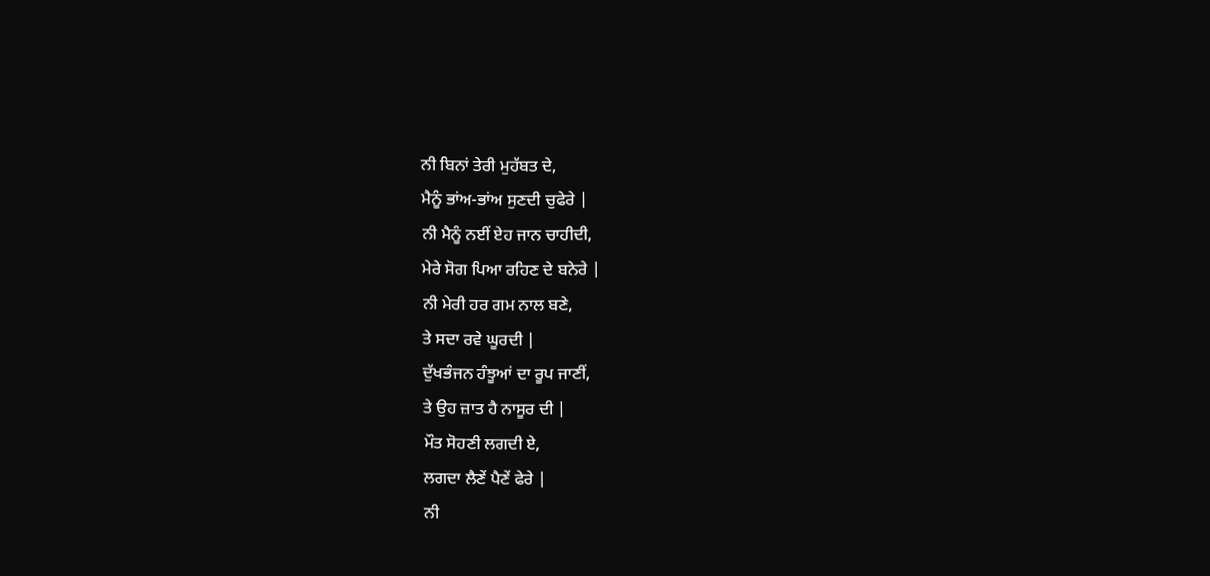ਨੀ ਬਿਨਾਂ ਤੇਰੀ ਮੁਹੱਬਤ ਦੇ,
ਮੈਨੂੰ ਭਾਂਅ-ਭਾਂਅ ਸੁਣਦੀ ਚੁਫੇਰੇ |
ਨੀ ਮੈਨੂੰ ਨਈਂ ਏਹ ਜਾਨ ਚਾਹੀਦੀ,
ਮੇਰੇ ਸੋਗ ਪਿਆ ਰਹਿਣ ਦੇ ਬਨੇਰੇ |
ਨੀ ਮੇਰੀ ਹਰ ਗਮ ਨਾਲ ਬਣੇ,
ਤੇ ਸਦਾ ਰਵੇ ਘੂਰਦੀ |
ਦੁੱਖਭੰਜਨ ਹੰਝੂਆਂ ਦਾ ਰੂਪ ਜਾਣੀਂ,
ਤੇ ਉਹ ਜ਼ਾਤ ਹੈ ਨਾਸੂਰ ਦੀ |
ਮੌਤ ਸੋਹਣੀ ਲਗਦੀ ਏ,
ਲਗਦਾ ਲੈਣੇਂ ਪੈਣੇਂ ਫੇਰੇ |
ਨੀ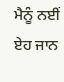ਮੈਨੂੰ ਨਈਂ ਏਹ ਜਾਨ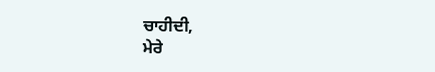ਚਾਹੀਦੀ,
ਮੇਰੇ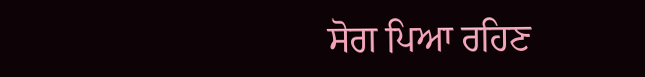ਸੋਗ ਪਿਆ ਰਹਿਣ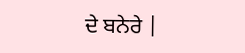ਦੇ ਬਨੇਰੇ |